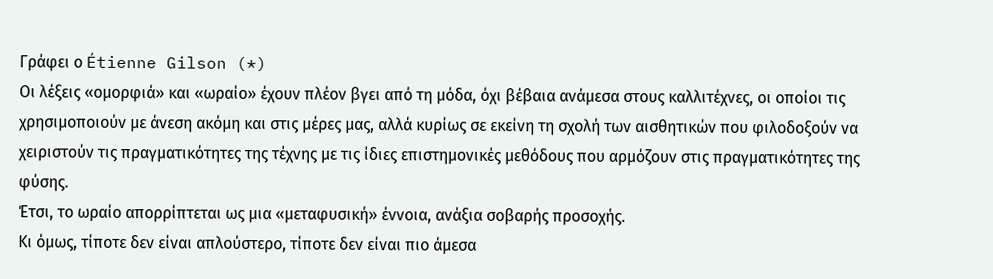Γράφει ο Étienne Gilson (*)
Οι λέξεις «ομορφιά» και «ωραίο» έχουν πλέον βγει από τη μόδα, όχι βέβαια ανάμεσα στους καλλιτέχνες, οι οποίοι τις χρησιμοποιούν με άνεση ακόμη και στις μέρες μας, αλλά κυρίως σε εκείνη τη σχολή των αισθητικών που φιλοδοξούν να χειριστούν τις πραγματικότητες της τέχνης με τις ίδιες επιστημονικές μεθόδους που αρμόζουν στις πραγματικότητες της φύσης.
Έτσι, το ωραίο απορρίπτεται ως μια «μεταφυσική» έννοια, ανάξια σοβαρής προσοχής.
Κι όμως, τίποτε δεν είναι απλούστερο, τίποτε δεν είναι πιο άμεσα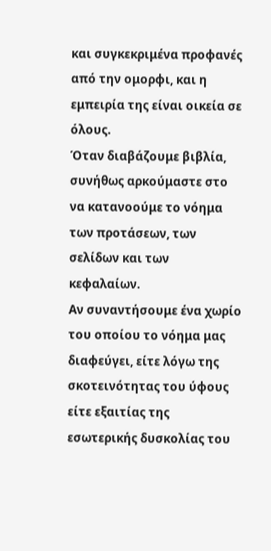και συγκεκριμένα προφανές από την ομορφι, και η εμπειρία της είναι οικεία σε όλους.
Όταν διαβάζουμε βιβλία, συνήθως αρκούμαστε στο να κατανοούμε το νόημα των προτάσεων, των σελίδων και των κεφαλαίων.
Αν συναντήσουμε ένα χωρίο του οποίου το νόημα μας διαφεύγει, είτε λόγω της σκοτεινότητας του ύφους είτε εξαιτίας της εσωτερικής δυσκολίας του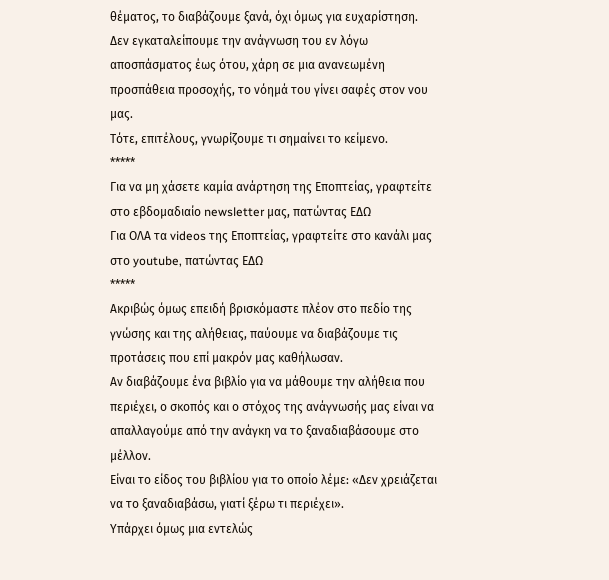θέματος, το διαβάζουμε ξανά, όχι όμως για ευχαρίστηση.
Δεν εγκαταλείπουμε την ανάγνωση του εν λόγω αποσπάσματος έως ότου, χάρη σε μια ανανεωμένη προσπάθεια προσοχής, το νόημά του γίνει σαφές στον νου μας.
Τότε, επιτέλους, γνωρίζουμε τι σημαίνει το κείμενο.
*****
Για να μη χάσετε καμία ανάρτηση της Εποπτείας, γραφτείτε στο εβδομαδιαίο newsletter μας, πατώντας ΕΔΩ
Για ΟΛΑ τα videos της Εποπτείας, γραφτείτε στο κανάλι μας στο youtube, πατώντας ΕΔΩ
*****
Ακριβώς όμως επειδή βρισκόμαστε πλέον στο πεδίο της γνώσης και της αλήθειας, παύουμε να διαβάζουμε τις προτάσεις που επί μακρόν μας καθήλωσαν.
Αν διαβάζουμε ένα βιβλίο για να μάθουμε την αλήθεια που περιέχει, ο σκοπός και ο στόχος της ανάγνωσής μας είναι να απαλλαγούμε από την ανάγκη να το ξαναδιαβάσουμε στο μέλλον.
Είναι το είδος του βιβλίου για το οποίο λέμε: «Δεν χρειάζεται να το ξαναδιαβάσω, γιατί ξέρω τι περιέχει».
Υπάρχει όμως μια εντελώς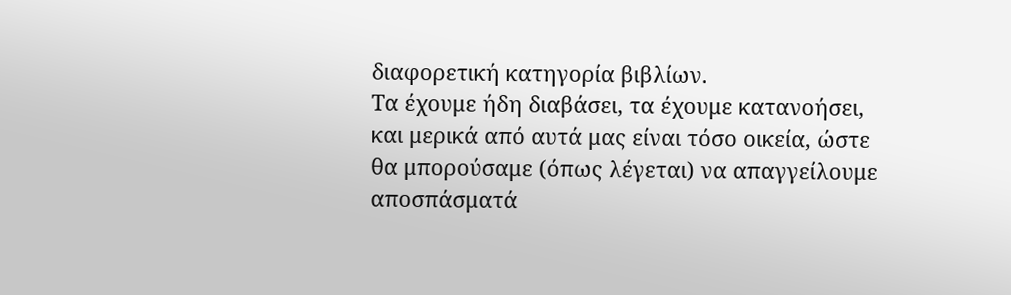διαφορετική κατηγορία βιβλίων.
Τα έχουμε ήδη διαβάσει, τα έχουμε κατανοήσει, και μερικά από αυτά μας είναι τόσο οικεία, ώστε θα μπορούσαμε (όπως λέγεται) να απαγγείλουμε αποσπάσματά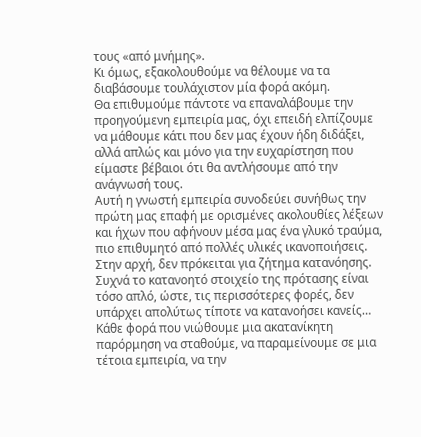τους «από μνήμης».
Κι όμως, εξακολουθούμε να θέλουμε να τα διαβάσουμε τουλάχιστον μία φορά ακόμη.
Θα επιθυμούμε πάντοτε να επαναλάβουμε την προηγούμενη εμπειρία μας, όχι επειδή ελπίζουμε να μάθουμε κάτι που δεν μας έχουν ήδη διδάξει, αλλά απλώς και μόνο για την ευχαρίστηση που είμαστε βέβαιοι ότι θα αντλήσουμε από την ανάγνωσή τους.
Αυτή η γνωστή εμπειρία συνοδεύει συνήθως την πρώτη μας επαφή με ορισμένες ακολουθίες λέξεων και ήχων που αφήνουν μέσα μας ένα γλυκό τραύμα, πιο επιθυμητό από πολλές υλικές ικανοποιήσεις.
Στην αρχή, δεν πρόκειται για ζήτημα κατανόησης.
Συχνά το κατανοητό στοιχείο της πρότασης είναι τόσο απλό, ώστε, τις περισσότερες φορές, δεν υπάρχει απολύτως τίποτε να κατανοήσει κανείς…
Κάθε φορά που νιώθουμε μια ακατανίκητη παρόρμηση να σταθούμε, να παραμείνουμε σε μια τέτοια εμπειρία, να την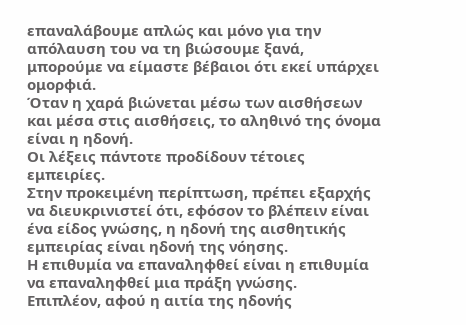επαναλάβουμε απλώς και μόνο για την απόλαυση του να τη βιώσουμε ξανά, μπορούμε να είμαστε βέβαιοι ότι εκεί υπάρχει ομορφιά.
Όταν η χαρά βιώνεται μέσω των αισθήσεων και μέσα στις αισθήσεις, το αληθινό της όνομα είναι η ηδονή.
Οι λέξεις πάντοτε προδίδουν τέτοιες εμπειρίες.
Στην προκειμένη περίπτωση, πρέπει εξαρχής να διευκρινιστεί ότι, εφόσον το βλέπειν είναι ένα είδος γνώσης, η ηδονή της αισθητικής εμπειρίας είναι ηδονή της νόησης.
Η επιθυμία να επαναληφθεί είναι η επιθυμία να επαναληφθεί μια πράξη γνώσης.
Επιπλέον, αφού η αιτία της ηδονής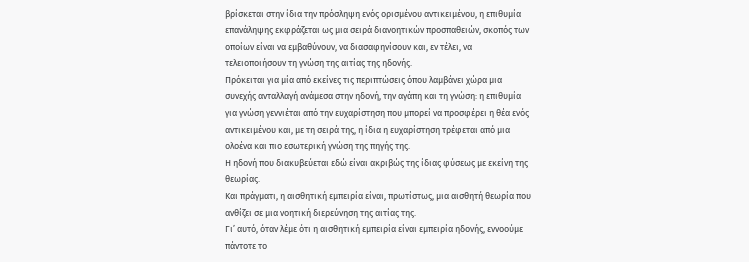βρίσκεται στην ίδια την πρόσληψη ενός ορισμένου αντικειμένου, η επιθυμία επανάληψης εκφράζεται ως μια σειρά διανοητικών προσπαθειών, σκοπός των οποίων είναι να εμβαθύνουν, να διασαφηνίσουν και, εν τέλει, να τελειοποιήσουν τη γνώση της αιτίας της ηδονής.
Πρόκειται για μία από εκείνες τις περιπτώσεις όπου λαμβάνει χώρα μια συνεχής ανταλλαγή ανάμεσα στην ηδονή, την αγάπη και τη γνώση: η επιθυμία για γνώση γεννιέται από την ευχαρίστηση που μπορεί να προσφέρει η θέα ενός αντικειμένου και, με τη σειρά της, η ίδια η ευχαρίστηση τρέφεται από μια ολοένα και πιο εσωτερική γνώση της πηγής της.
Η ηδονή που διακυβεύεται εδώ είναι ακριβώς της ίδιας φύσεως με εκείνη της θεωρίας.
Και πράγματι, η αισθητική εμπειρία είναι, πρωτίστως, μια αισθητή θεωρία που ανθίζει σε μια νοητική διερεύνηση της αιτίας της.
Γι’ αυτό, όταν λέμε ότι η αισθητική εμπειρία είναι εμπειρία ηδονής, εννοούμε πάντοτε το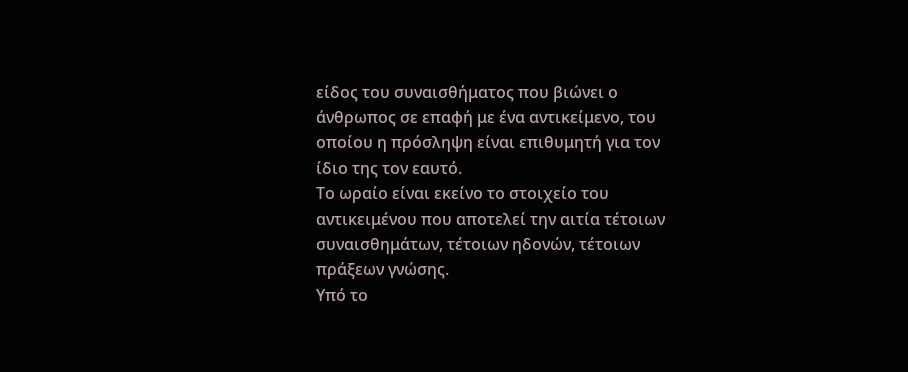είδος του συναισθήματος που βιώνει ο άνθρωπος σε επαφή με ένα αντικείμενο, του οποίου η πρόσληψη είναι επιθυμητή για τον ίδιο της τον εαυτό.
Το ωραίο είναι εκείνο το στοιχείο του αντικειμένου που αποτελεί την αιτία τέτοιων συναισθημάτων, τέτοιων ηδονών, τέτοιων πράξεων γνώσης.
Υπό το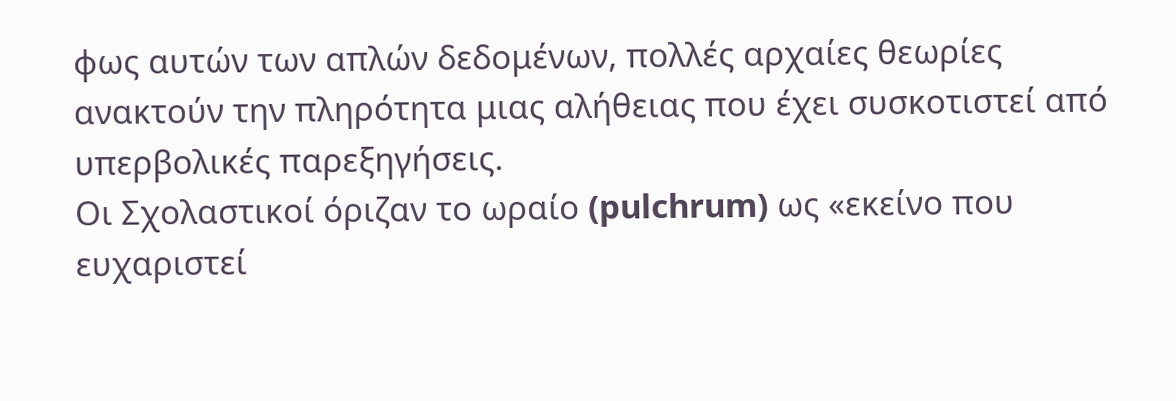φως αυτών των απλών δεδομένων, πολλές αρχαίες θεωρίες ανακτούν την πληρότητα μιας αλήθειας που έχει συσκοτιστεί από υπερβολικές παρεξηγήσεις.
Οι Σχολαστικοί όριζαν το ωραίο (pulchrum) ως «εκείνο που ευχαριστεί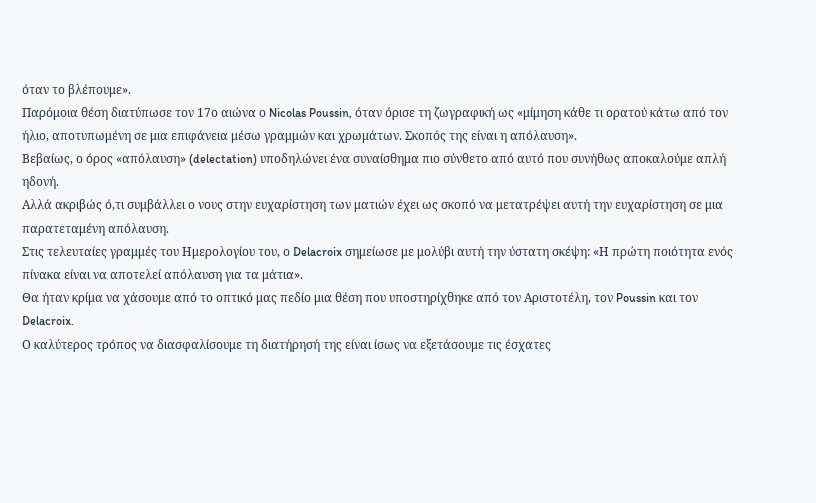όταν το βλέπουμε».
Παρόμοια θέση διατύπωσε τον 17ο αιώνα ο Nicolas Poussin, όταν όρισε τη ζωγραφική ως «μίμηση κάθε τι ορατού κάτω από τον ήλιο, αποτυπωμένη σε μια επιφάνεια μέσω γραμμών και χρωμάτων. Σκοπός της είναι η απόλαυση».
Βεβαίως, ο όρος «απόλαυση» (delectation) υποδηλώνει ένα συναίσθημα πιο σύνθετο από αυτό που συνήθως αποκαλούμε απλή ηδονή.
Αλλά ακριβώς ό,τι συμβάλλει ο νους στην ευχαρίστηση των ματιών έχει ως σκοπό να μετατρέψει αυτή την ευχαρίστηση σε μια παρατεταμένη απόλαυση.
Στις τελευταίες γραμμές του Ημερολογίου του, ο Delacroix σημείωσε με μολύβι αυτή την ύστατη σκέψη: «Η πρώτη ποιότητα ενός πίνακα είναι να αποτελεί απόλαυση για τα μάτια».
Θα ήταν κρίμα να χάσουμε από το οπτικό μας πεδίο μια θέση που υποστηρίχθηκε από τον Αριστοτέλη, τον Poussin και τον Delacroix.
Ο καλύτερος τρόπος να διασφαλίσουμε τη διατήρησή της είναι ίσως να εξετάσουμε τις έσχατες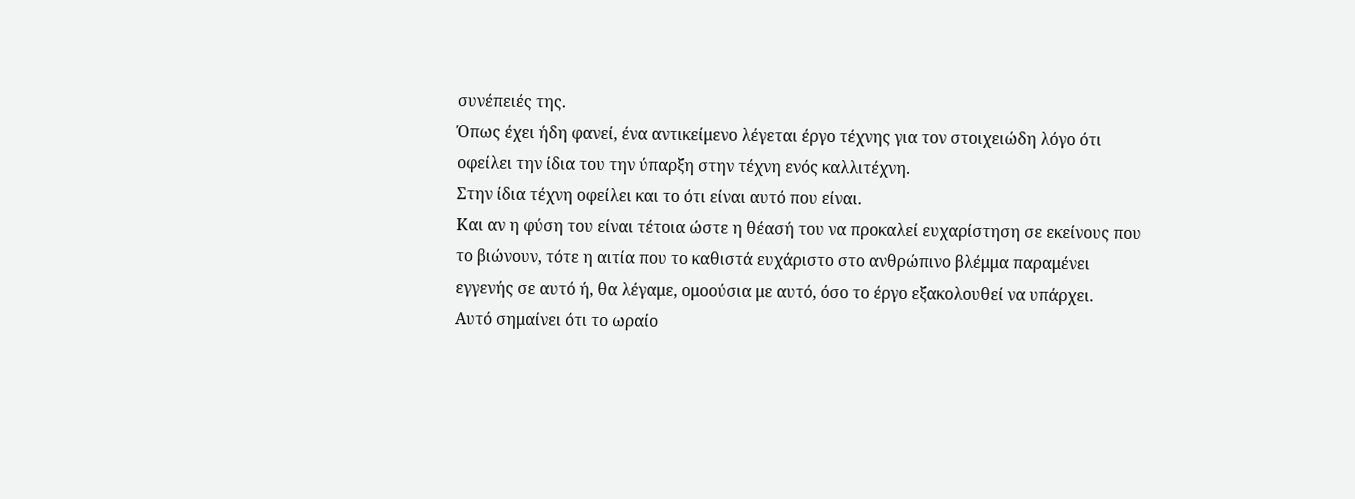συνέπειές της.
Όπως έχει ήδη φανεί, ένα αντικείμενο λέγεται έργο τέχνης για τον στοιχειώδη λόγο ότι οφείλει την ίδια του την ύπαρξη στην τέχνη ενός καλλιτέχνη.
Στην ίδια τέχνη οφείλει και το ότι είναι αυτό που είναι.
Και αν η φύση του είναι τέτοια ώστε η θέασή του να προκαλεί ευχαρίστηση σε εκείνους που το βιώνουν, τότε η αιτία που το καθιστά ευχάριστο στο ανθρώπινο βλέμμα παραμένει εγγενής σε αυτό ή, θα λέγαμε, ομοούσια με αυτό, όσο το έργο εξακολουθεί να υπάρχει.
Αυτό σημαίνει ότι το ωραίο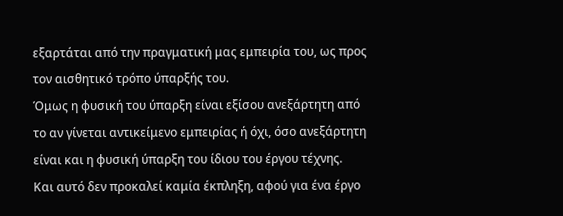εξαρτάται από την πραγματική μας εμπειρία του, ως προς τον αισθητικό τρόπο ύπαρξής του.
Όμως η φυσική του ύπαρξη είναι εξίσου ανεξάρτητη από το αν γίνεται αντικείμενο εμπειρίας ή όχι, όσο ανεξάρτητη είναι και η φυσική ύπαρξη του ίδιου του έργου τέχνης.
Και αυτό δεν προκαλεί καμία έκπληξη, αφού για ένα έργο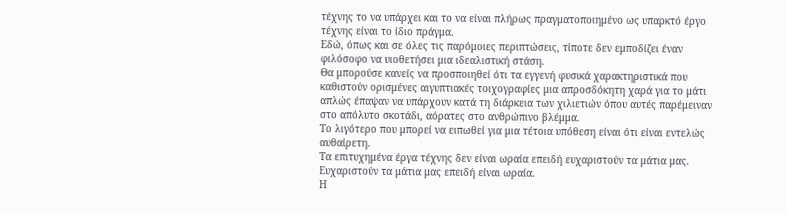τέχνης το να υπάρχει και το να είναι πλήρως πραγματοποιημένο ως υπαρκτό έργο τέχνης είναι το ίδιο πράγμα.
Εδώ, όπως και σε όλες τις παρόμοιες περιπτώσεις, τίποτε δεν εμποδίζει έναν φιλόσοφο να υιοθετήσει μια ιδεαλιστική στάση.
Θα μπορούσε κανείς να προσποιηθεί ότι τα εγγενή φυσικά χαρακτηριστικά που καθιστούν ορισμένες αιγυπτιακές τοιχογραφίες μια απροσδόκητη χαρά για το μάτι απλώς έπαψαν να υπάρχουν κατά τη διάρκεια των χιλιετιών όπου αυτές παρέμειναν στο απόλυτο σκοτάδι, αόρατες στο ανθρώπινο βλέμμα.
Το λιγότερο που μπορεί να ειπωθεί για μια τέτοια υπόθεση είναι ότι είναι εντελώς αυθαίρετη.
Τα επιτυχημένα έργα τέχνης δεν είναι ωραία επειδή ευχαριστούν τα μάτια μας.
Ευχαριστούν τα μάτια μας επειδή είναι ωραία.
Η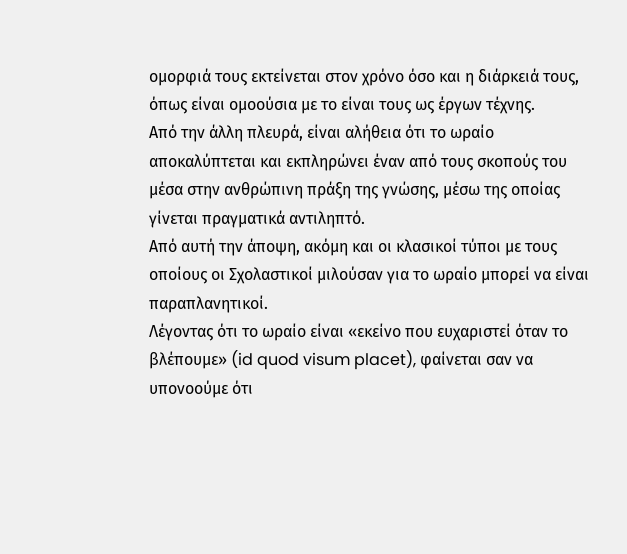ομορφιά τους εκτείνεται στον χρόνο όσο και η διάρκειά τους, όπως είναι ομοούσια με το είναι τους ως έργων τέχνης.
Από την άλλη πλευρά, είναι αλήθεια ότι το ωραίο αποκαλύπτεται και εκπληρώνει έναν από τους σκοπούς του μέσα στην ανθρώπινη πράξη της γνώσης, μέσω της οποίας γίνεται πραγματικά αντιληπτό.
Από αυτή την άποψη, ακόμη και οι κλασικοί τύποι με τους οποίους οι Σχολαστικοί μιλούσαν για το ωραίο μπορεί να είναι παραπλανητικοί.
Λέγοντας ότι το ωραίο είναι «εκείνο που ευχαριστεί όταν το βλέπουμε» (id quod visum placet), φαίνεται σαν να υπονοούμε ότι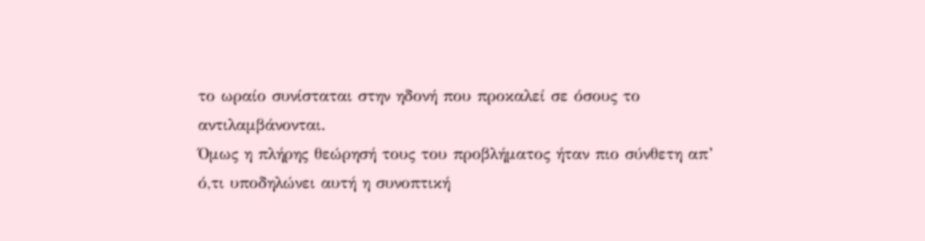το ωραίο συνίσταται στην ηδονή που προκαλεί σε όσους το αντιλαμβάνονται.
Όμως η πλήρης θεώρησή τους του προβλήματος ήταν πιο σύνθετη απ’ ό,τι υποδηλώνει αυτή η συνοπτική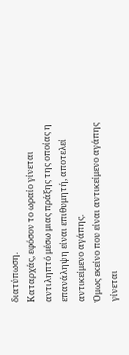διατύπωση.
Καταρχάς, εφόσον το ωραίο γίνεται αντιληπτό μέσω μιας πράξης της οποίας η επανάληψη είναι επιθυμητή, αποτελεί αντικείμενο αγάπης.
Όμως εκείνο που είναι αντικείμενο αγάπης γίνεται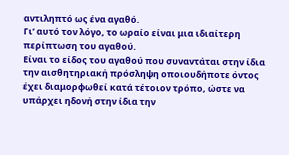αντιληπτό ως ένα αγαθό.
Γι’ αυτό τον λόγο, το ωραίο είναι μια ιδιαίτερη περίπτωση του αγαθού.
Είναι το είδος του αγαθού που συναντάται στην ίδια την αισθητηριακή πρόσληψη οποιουδήποτε όντος έχει διαμορφωθεί κατά τέτοιον τρόπο, ώστε να υπάρχει ηδονή στην ίδια την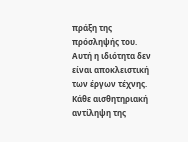πράξη της πρόσληψής του.
Αυτή η ιδιότητα δεν είναι αποκλειστική των έργων τέχνης.
Κάθε αισθητηριακή αντίληψη της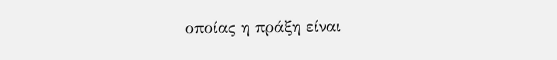οποίας η πράξη είναι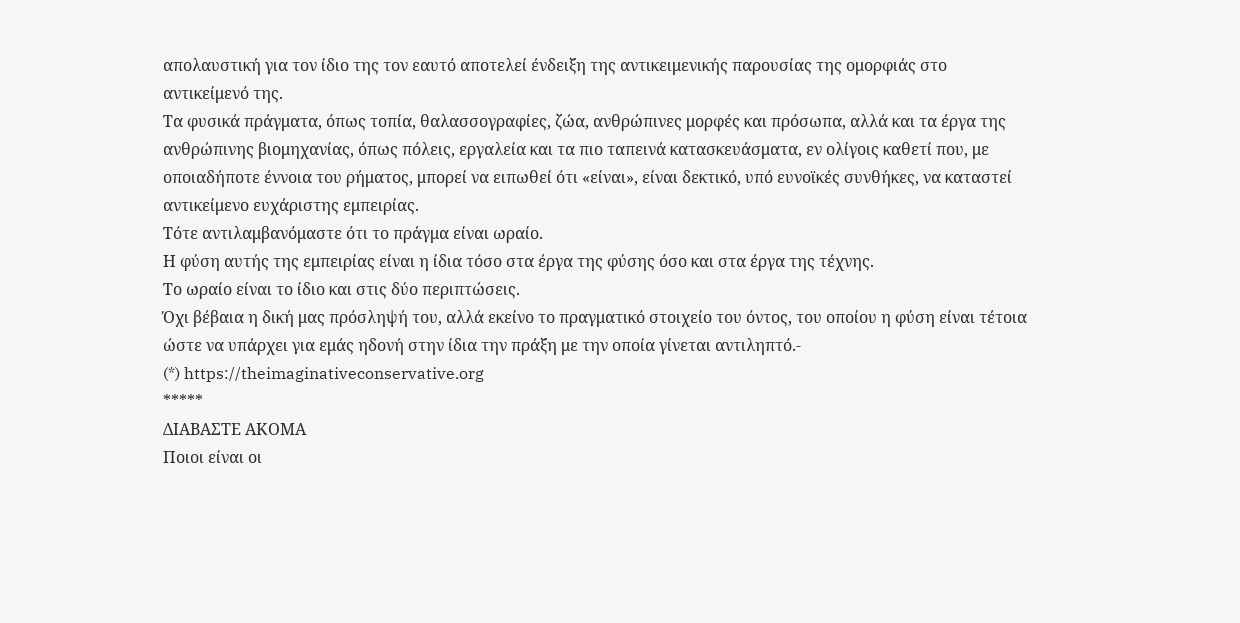απολαυστική για τον ίδιο της τον εαυτό αποτελεί ένδειξη της αντικειμενικής παρουσίας της ομορφιάς στο αντικείμενό της.
Τα φυσικά πράγματα, όπως τοπία, θαλασσογραφίες, ζώα, ανθρώπινες μορφές και πρόσωπα, αλλά και τα έργα της ανθρώπινης βιομηχανίας, όπως πόλεις, εργαλεία και τα πιο ταπεινά κατασκευάσματα, εν ολίγοις καθετί που, με οποιαδήποτε έννοια του ρήματος, μπορεί να ειπωθεί ότι «είναι», είναι δεκτικό, υπό ευνοϊκές συνθήκες, να καταστεί αντικείμενο ευχάριστης εμπειρίας.
Τότε αντιλαμβανόμαστε ότι το πράγμα είναι ωραίο.
Η φύση αυτής της εμπειρίας είναι η ίδια τόσο στα έργα της φύσης όσο και στα έργα της τέχνης.
Το ωραίο είναι το ίδιο και στις δύο περιπτώσεις.
Όχι βέβαια η δική μας πρόσληψή του, αλλά εκείνο το πραγματικό στοιχείο του όντος, του οποίου η φύση είναι τέτοια ώστε να υπάρχει για εμάς ηδονή στην ίδια την πράξη με την οποία γίνεται αντιληπτό.-
(*) https://theimaginativeconservative.org
*****
ΔΙΑΒΑΣΤΕ ΑΚΟΜΑ
Ποιοι είναι οι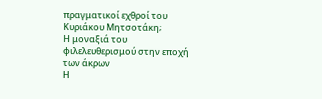πραγματικοί εχθροί του Κυριάκου Μητσοτάκη;
Η μοναξιά του φιλελευθερισμού στην εποχή των άκρων
Η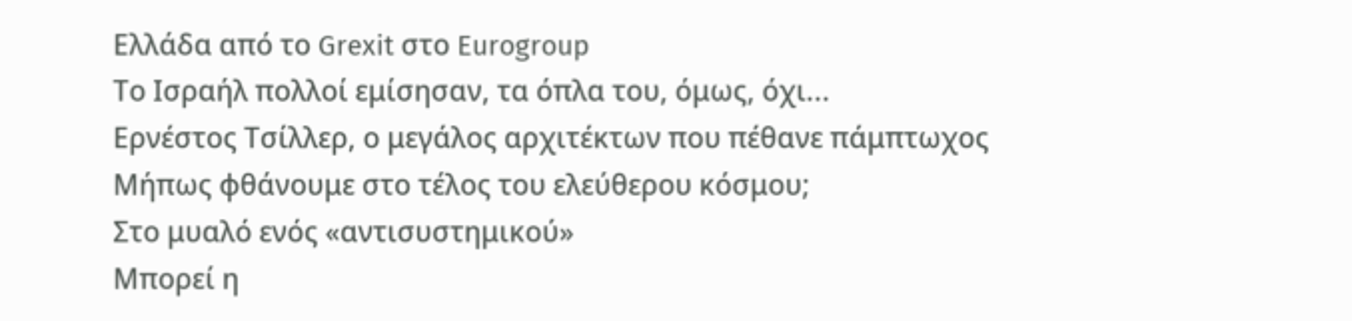Ελλάδα από το Grexit στο Eurogroup
Το Ισραήλ πολλοί εμίσησαν, τα όπλα του, όμως, όχι...
Ερνέστος Τσίλλερ, ο μεγάλος αρχιτέκτων που πέθανε πάμπτωχος
Μήπως φθάνουμε στο τέλος του ελεύθερου κόσμου;
Στο μυαλό ενός «αντισυστημικού»
Μπορεί η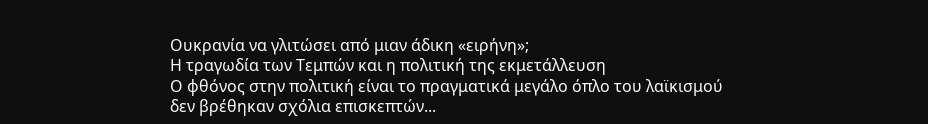Ουκρανία να γλιτώσει από μιαν άδικη «ειρήνη»;
Η τραγωδία των Τεμπών και η πολιτική της εκμετάλλευση
Ο φθόνος στην πολιτική είναι το πραγματικά μεγάλο όπλο του λαϊκισμού
δεν βρέθηκαν σχόλια επισκεπτών...